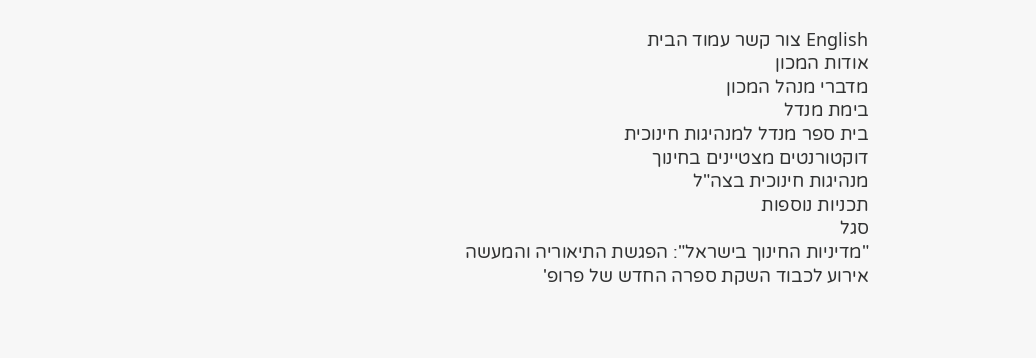English צור קשר עמוד הבית
אודות המכון
מדברי מנהל המכון
בימת מנדל
בית ספר מנדל למנהיגות חינוכית
דוקטורנטים מצטיינים בחינוך
מנהיגות חינוכית בצה"ל
תכניות נוספות
סגל
"מדיניות החינוך בישראל": הפגשת התיאוריה והמעשה
אירוע לכבוד השקת ספרה החדש של פרופ'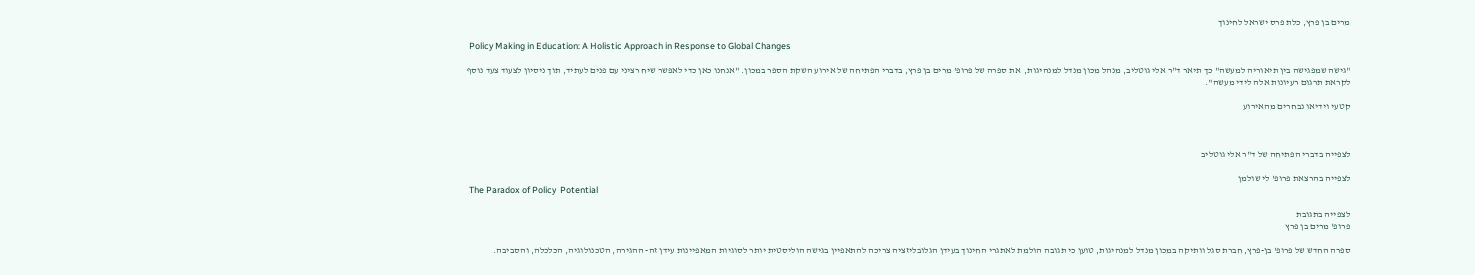מרים בן פרץ, כלת פרס ישראל לחינוך

 Policy Making in Education: A Holistic Approach in Response to Global Changes

"גישה שמפגישה בין תיאוריה למעשה" כך תיאר ד"ר אלי גוטליב, מנהל מכון מנדל למנהיגות,  את ספרה של פרופ' מרים בן פרץ, בדברי הפתיחה של אירוע השקת הספר במכון. "אנחנו כאן כדי לאפשר שיח רציני עם פנים לעתיד, תוך ניסיון לצעוד צעד נוסף לקראת תרגום רעיונות אלה לידי מעשה".

קטעי וידיאו נבחרים מהאירוע



לצפייה בדברי הפתיחה של ד"ר אלי גוטליב

לצפייה בהרצאת פרופ' לי שולמן
 The Paradox of Policy  Potential

לצפייה בתגובת
פרופ' מרים בן פרץ

ספרה החדש של פרופ' בן-פרץ, חברת סגל וותיקה במכון מנדל למנהיגות, טוען כי תגובה הולמת לאתגרי החינוך בעידן הגלובליזציה צריכה להתאפיין בגישה הוליסטית יותר לסוגיות המאפיינות עידן זה- ההגירה, הטכנולוגיה, הכלכלה, והסביבה.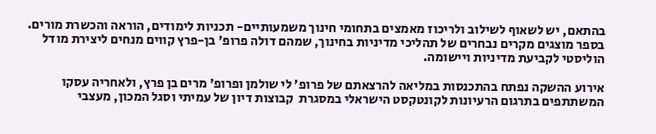בהתאם, יש לשאוף לשילוב ולריכוז מאמצים בתחומי חינוך משמעותיים- תכניות לימודים, הוראה והכשרת מורים. בספר מוצגים מקרים נבחרים של תהליכי מדיניות בחינוך, שמהם דולה פרופ' בן-פרץ קווים מנחים ליצירת מודל הוליסטי לקביעת מדיניות ויישומה.

אירוע ההשקה נפתח בהתכנסות במליאה להרצאתם של פרופ' לי שולמן ופרופ' מרים בן פרץ, ולאחריה עסקו המשתתפים בתרגום הרעיונות לקונטקסט הישראלי במסגרת  קבוצות דיון של עמיתי וסגל המכון, מעצבי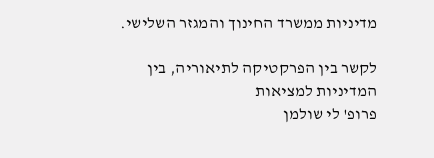מדיניות ממשרד החינוך והמגזר השלישי.

לקשר בין הפרקטיקה לתיאוריה, בין המדיניות למציאות
פרופ' לי שולמן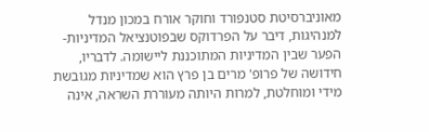מאוניברסיטת סטנפורד וחוקר אורח במכון מנדל למנהיגות, דיבר על הפרדוקס שבפוטנציאל המדיניות- הפער שבין המדיניות המתוכננת ליישומה. לדבריו, חידושה של פרופ' מרים בן פרץ הוא שמדיניות מגובשת מידי ומוחלטת, למרות היותה מעוררת השראה, אינה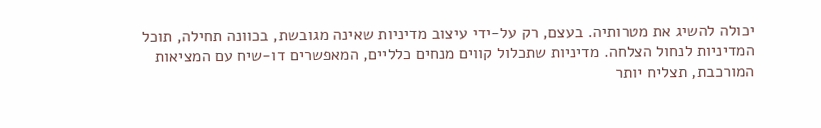יכולה להשיג את מטרותיה. בעצם, רק על-ידי עיצוב מדיניות שאינה מגובשת, בכוונה תחילה, תוכל המדיניות לנחול הצלחה. מדיניות שתכלול קווים מנחים כלליים, המאפשרים דו-שיח עם המציאות המורכבת, תצליח יותר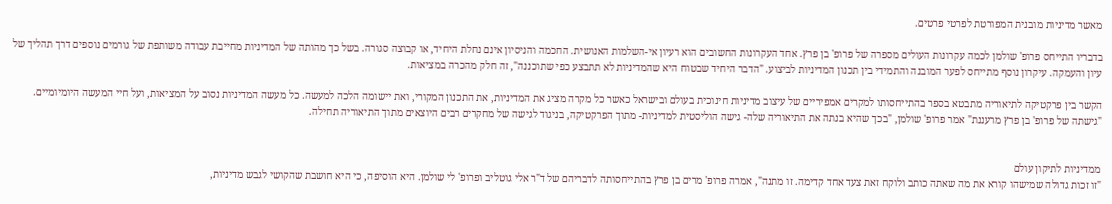מאשר מדיניות מובנית המפורטת לפרטי פרטים.

בדבריו התייחס פרופ' שולמן לכמה עקרונות העולים מספרה של פרופ' בן פרץ. אחד העקרונות החשובים הוא רעיון אי-השלמות האנושית. החכמה והניסיון אינם נחלת היחיד, או קבוצה סגורה. בשל כך מהותה של המדיניות מחייבת עבודה משותפת של גורמים נוספים דרך תהליך של עיון והעמקה. עיקרון נוסף מתייחס לפער המובנה והתמידי בין תכנון המדיניות לביצוע. "הדבר היחיד שבטוח היא שהמדיניות לא תתבצע כפי שתוכננה", זה חלק מהכרה במציאות.

הקשר בין פרקטיקה לתיאוריה מתבטא בספר בהתייחסותו למקרים אמפיריים של עיצוב מדיניות חינוכית בעולם ובישראל כאשר כל מקרה מציג את המדיניות, את התכנון המקורי, ואת יישומה הלכה למעשה. כל מעשה המדיניות נסוב על המציאות, ועל חיי המעשה היומיומיים.
"גישתה של פרופ' בן פרץ מרעננת" אמר פרופ' שולמן, "בכך שהיא בנתה את התיאוריה שלה- גישה הוליסטית למדיניות- מתוך הפרקטיקה, בניגוד לגישה של מחקרים רבים היוצאים מתוך התיאוריה תחילה.


ממדיניות לתיקון עולם
"זו זכות גדולה שמישהו קורא את מה שאתה כותב ולוקח זאת צעד אחד קדימה. זו מתנה", אמרה פרופ' מרים בן פרץ בהתייחסותה לדבריהם של ד"ר אלי גוטליב ופרופ' לי שולמן. היא הוסיפה, כי היא חושבת שהקושי לגבש מדיניות,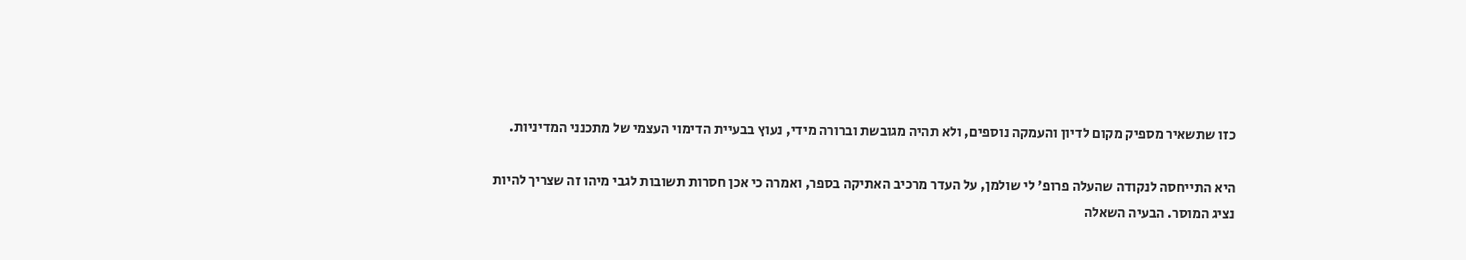כזו שתשאיר מספיק מקום לדיון והעמקה נוספים, ולא תהיה מגובשת וברורה מידי, נעוץ בבעיית הדימוי העצמי של מתכנני המדיניות.

היא התייחסה לנקודה שהעלה פרופ' לי שולמן, על העדר מרכיב האתיקה בספר, ואמרה כי אכן חסרות תשובות לגבי מיהו זה שצריך להיות נציג המוסר. הבעיה השאלה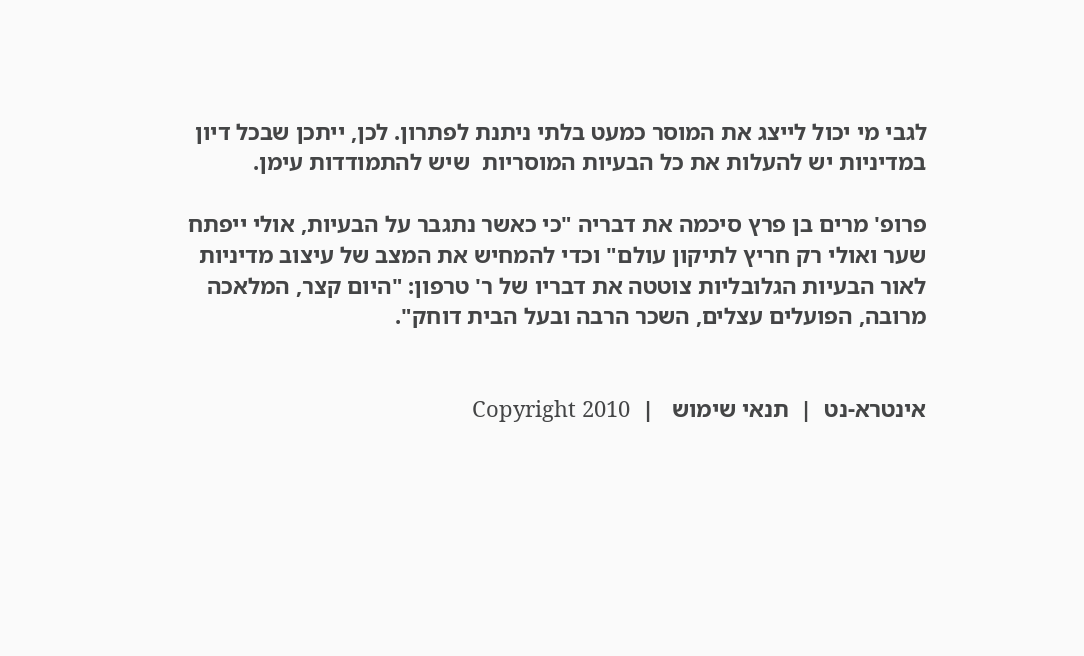לגבי מי יכול לייצג את המוסר כמעט בלתי ניתנת לפתרון. לכן, ייתכן שבכל דיון במדיניות יש להעלות את כל הבעיות המוסריות  שיש להתמודדות עימן.

פרופ' מרים בן פרץ סיכמה את דבריה "כי כאשר נתגבר על הבעיות, אולי ייפתח שער ואולי רק חריץ לתיקון עולם" וכדי להמחיש את המצב של עיצוב מדיניות לאור הבעיות הגלובליות צוטטה את דבריו של ר' טרפון: "היום קצר, המלאכה מרובה, הפועלים עצלים, השכר הרבה ובעל הבית דוחק".


אינטרא-נט  |  תנאי שימוש   |  Copyright 2010